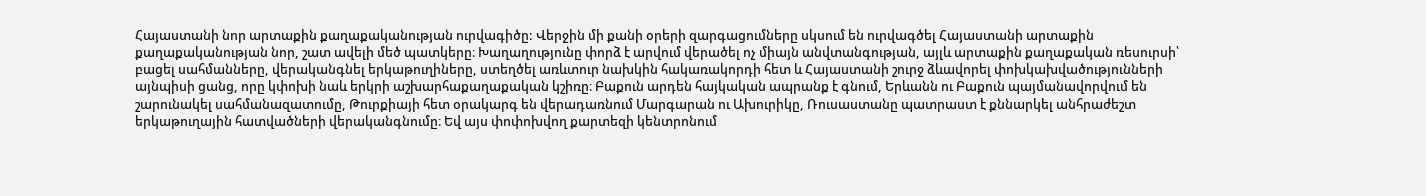Հայաստանի նոր արտաքին քաղաքականության ուրվագիծը: Վերջին մի քանի օրերի զարգացումները սկսում են ուրվագծել Հայաստանի արտաքին քաղաքականության նոր, շատ ավելի մեծ պատկերը։ Խաղաղությունը փորձ է արվում վերածել ոչ միայն անվտանգության, այլև արտաքին քաղաքական ռեսուրսի՝ բացել սահմանները, վերականգնել երկաթուղիները, ստեղծել առևտուր նախկին հակառակորդի հետ և Հայաստանի շուրջ ձևավորել փոխկախվածությունների այնպիսի ցանց, որը կփոխի նաև երկրի աշխարհաքաղաքական կշիռը։ Բաքուն արդեն հայկական ապրանք է գնում, Երևանն ու Բաքուն պայմանավորվում են շարունակել սահմանազատումը, Թուրքիայի հետ օրակարգ են վերադառնում Մարգարան ու Ախուրիկը, Ռուսաստանը պատրաստ է քննարկել անհրաժեշտ երկաթուղային հատվածների վերականգնումը։ Եվ այս փոփոխվող քարտեզի կենտրոնում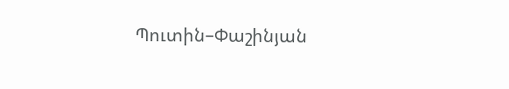Պուտին–Փաշինյան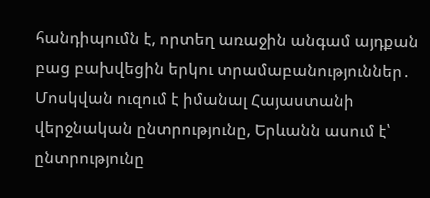հանդիպումն է, որտեղ առաջին անգամ այդքան բաց բախվեցին երկու տրամաբանություններ․ Մոսկվան ուզում է իմանալ Հայաստանի վերջնական ընտրությունը, Երևանն ասում է՝ ընտրությունը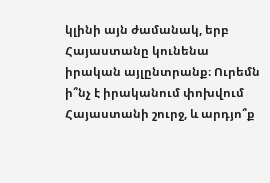կլինի այն ժամանակ, երբ Հայաստանը կունենա իրական այլընտրանք։ Ուրեմն ի՞նչ է իրականում փոխվում Հայաստանի շուրջ, և արդյո՞ք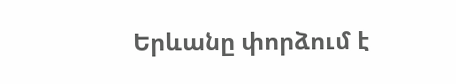Երևանը փորձում է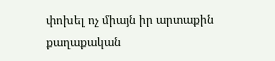փոխել ոչ միայն իր արտաքին քաղաքական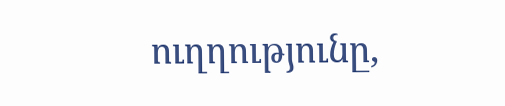ուղղությունը,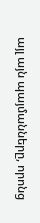այլ այն պայմանները, որոնց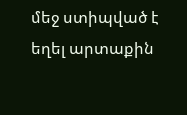մեջ ստիպված է եղել արտաքին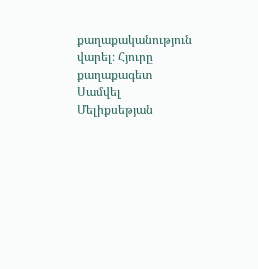քաղաքականություն վարել։ Հյուրը քաղաքագետ Սամվել Մելիքսեթյան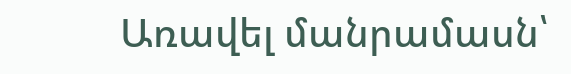Առավել մանրամասն՝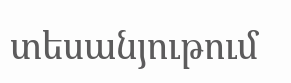տեսանյութում